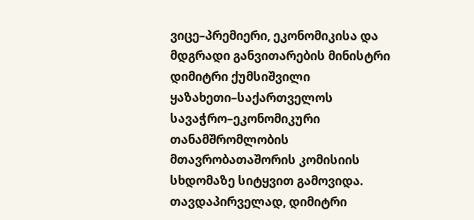ვიცე–პრემიერი, ეკონომიკისა და მდგრადი განვითარების მინისტრი დიმიტრი ქუმსიშვილი ყაზახეთი–საქართველოს სავაჭრო–ეკონომიკური თანამშრომლობის მთავრობათაშორის კომისიის სხდომაზე სიტყვით გამოვიდა.
თავდაპირველად, დიმიტრი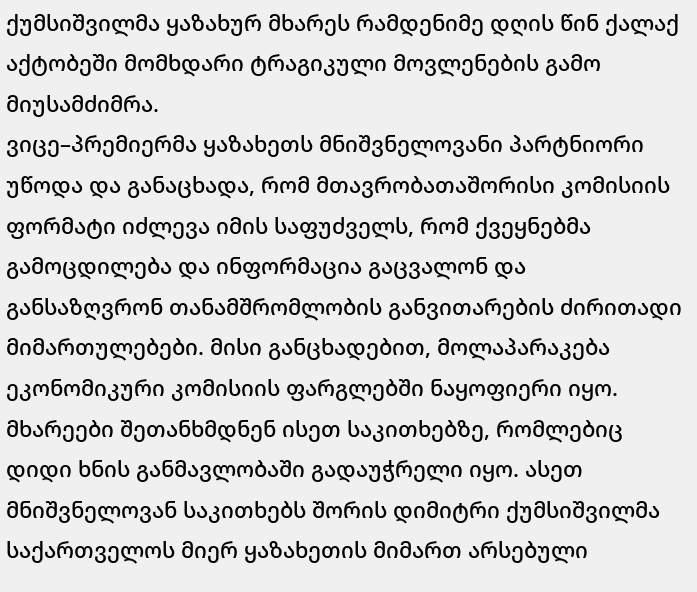ქუმსიშვილმა ყაზახურ მხარეს რამდენიმე დღის წინ ქალაქ აქტობეში მომხდარი ტრაგიკული მოვლენების გამო მიუსამძიმრა.
ვიცე–პრემიერმა ყაზახეთს მნიშვნელოვანი პარტნიორი უწოდა და განაცხადა, რომ მთავრობათაშორისი კომისიის ფორმატი იძლევა იმის საფუძველს, რომ ქვეყნებმა გამოცდილება და ინფორმაცია გაცვალონ და განსაზღვრონ თანამშრომლობის განვითარების ძირითადი მიმართულებები. მისი განცხადებით, მოლაპარაკება ეკონომიკური კომისიის ფარგლებში ნაყოფიერი იყო. მხარეები შეთანხმდნენ ისეთ საკითხებზე, რომლებიც დიდი ხნის განმავლობაში გადაუჭრელი იყო. ასეთ მნიშვნელოვან საკითხებს შორის დიმიტრი ქუმსიშვილმა საქართველოს მიერ ყაზახეთის მიმართ არსებული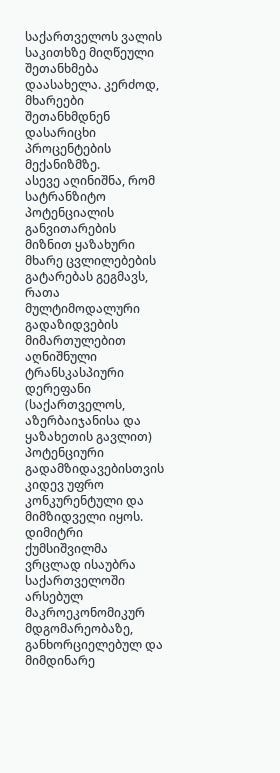საქართველოს ვალის საკითხზე მიღწეული შეთანხმება დაასახელა. კერძოდ, მხარეები შეთანხმდნენ დასარიცხი პროცენტების მექანიზმზე.
ასევე აღინიშნა, რომ სატრანზიტო პოტენციალის განვითარების მიზნით ყაზახური მხარე ცვლილებების გატარებას გეგმავს, რათა მულტიმოდალური გადაზიდვების მიმართულებით აღნიშნული ტრანსკასპიური დერეფანი (საქართველოს, აზერბაიჯანისა და ყაზახეთის გავლით) პოტენციური გადამზიდავებისთვის კიდევ უფრო კონკურენტული და მიმზიდველი იყოს.
დიმიტრი ქუმსიშვილმა ვრცლად ისაუბრა საქართველოში არსებულ მაკროეკონომიკურ მდგომარეობაზე, განხორციელებულ და მიმდინარე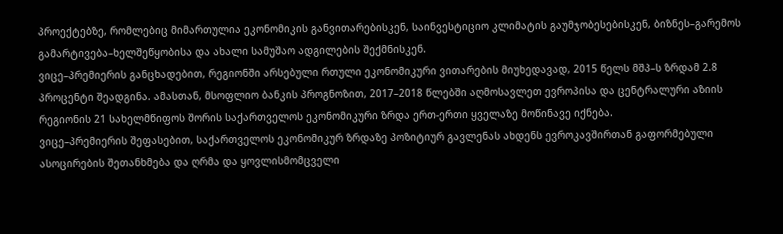პროექტებზე, რომლებიც მიმართულია ეკონომიკის განვითარებისკენ, საინვესტიციო კლიმატის გაუმჯობესებისკენ, ბიზნეს–გარემოს გამარტივება–ხელშეწყობისა და ახალი სამუშაო ადგილების შექმნისკენ.
ვიცე–პრემიერის განცხადებით, რეგიონში არსებული რთული ეკონომიკური ვითარების მიუხედავად, 2015 წელს მშპ–ს ზრდამ 2.8 პროცენტი შეადგინა. ამასთან, მსოფლიო ბანკის პროგნოზით, 2017–2018 წლებში აღმოსავლეთ ევროპისა და ცენტრალური აზიის რეგიონის 21 სახელმწიფოს შორის საქართველოს ეკონომიკური ზრდა ერთ-ერთი ყველაზე მოწინავე იქნება.
ვიცე–პრემიერის შეფასებით, საქართველოს ეკონომიკურ ზრდაზე პოზიტიურ გავლენას ახდენს ევროკავშირთან გაფორმებული ასოცირების შეთანხმება და ღრმა და ყოვლისმომცველი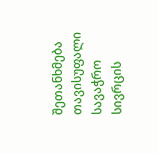შეთანხმება თავისუფალი სავაჭრო სივრცის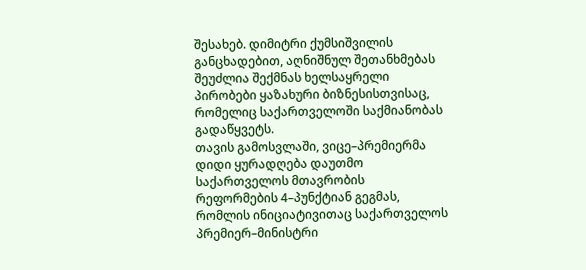შესახებ. დიმიტრი ქუმსიშვილის განცხადებით, აღნიშნულ შეთანხმებას შეუძლია შექმნას ხელსაყრელი პირობები ყაზახური ბიზნესისთვისაც, რომელიც საქართველოში საქმიანობას გადაწყვეტს.
თავის გამოსვლაში, ვიცე–პრემიერმა დიდი ყურადღება დაუთმო საქართველოს მთავრობის რეფორმების 4–პუნქტიან გეგმას, რომლის ინიციატივითაც საქართველოს პრემიერ–მინისტრი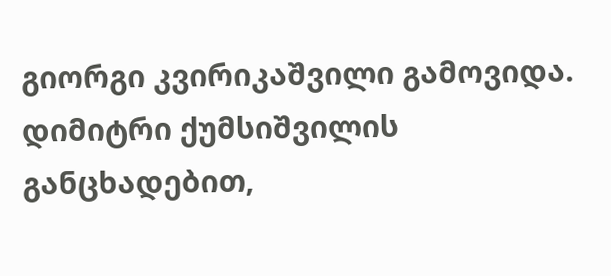გიორგი კვირიკაშვილი გამოვიდა. დიმიტრი ქუმსიშვილის განცხადებით,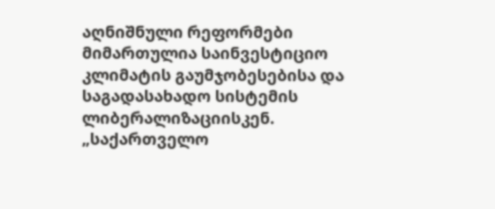აღნიშნული რეფორმები მიმართულია საინვესტიციო კლიმატის გაუმჯობესებისა და საგადასახადო სისტემის ლიბერალიზაციისკენ.
„საქართველო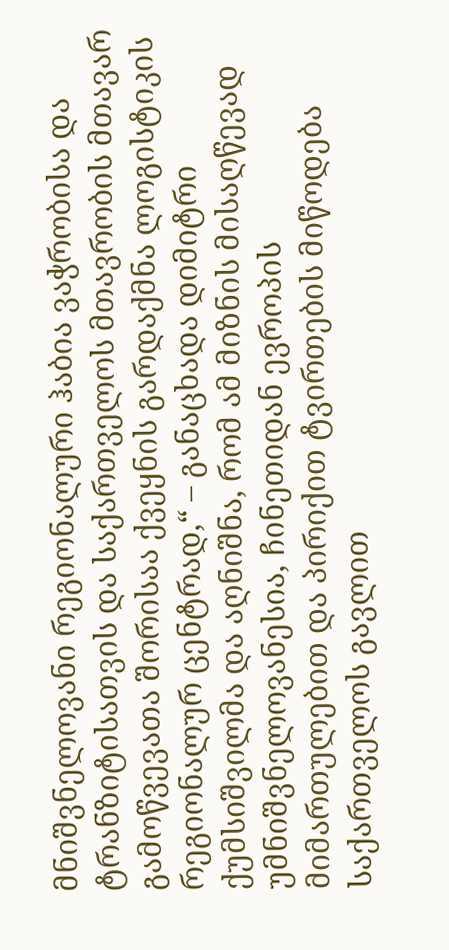მნიშვნელოვანი რეგიონალური ჰაბია ვაჭრობისა და ტრანზიტისათვის და საქართველოს მთავრობის მთავარ გამოწვევათა შორისაა ქვეყნის გარდაქმნა ლოგისტიკის რეგიონალურ ცენტრად,“ – განაცხადა დიმიტრი ქუმსიშვილმა და აღნიშნა, რომ ამ მიზნის მისაღწევად უმნიშვნელოვანესია, ჩინეთიდან ევროპის მიმართულებით და პირიქით ტვირთების მიწოდება საქართველოს გავლით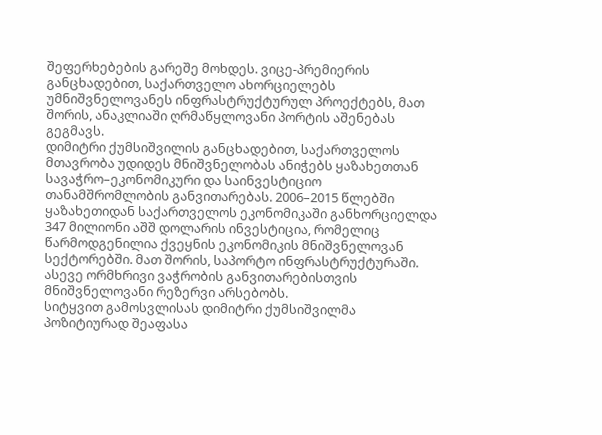შეფერხებების გარეშე მოხდეს. ვიცე-პრემიერის განცხადებით, საქართველო ახორციელებს უმნიშვნელოვანეს ინფრასტრუქტურულ პროექტებს, მათ შორის, ანაკლიაში ღრმაწყლოვანი პორტის აშენებას გეგმავს.
დიმიტრი ქუმსიშვილის განცხადებით, საქართველოს მთავრობა უდიდეს მნიშვნელობას ანიჭებს ყაზახეთთან სავაჭრო–ეკონომიკური და საინვესტიციო თანამშრომლობის განვითარებას. 2006–2015 წლებში ყაზახეთიდან საქართველოს ეკონომიკაში განხორციელდა 347 მილიონი აშშ დოლარის ინვესტიცია, რომელიც წარმოდგენილია ქვეყნის ეკონომიკის მნიშვნელოვან სექტორებში. მათ შორის, საპორტო ინფრასტრუქტურაში. ასევე ორმხრივი ვაჭრობის განვითარებისთვის მნიშვნელოვანი რეზერვი არსებობს.
სიტყვით გამოსვლისას დიმიტრი ქუმსიშვილმა პოზიტიურად შეაფასა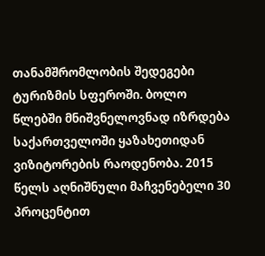თანამშრომლობის შედეგები ტურიზმის სფეროში. ბოლო წლებში მნიშვნელოვნად იზრდება საქართველოში ყაზახეთიდან ვიზიტორების რაოდენობა. 2015 წელს აღნიშნული მაჩვენებელი 30 პროცენტით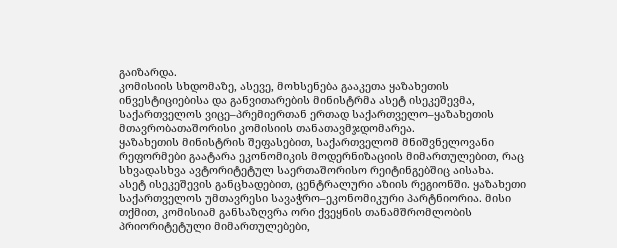გაიზარდა.
კომისიის სხდომაზე, ასევე, მოხსენება გააკეთა ყაზახეთის ინვესტიციებისა და განვითარების მინისტრმა ასეტ ისეკეშევმა, საქართველოს ვიცე–პრემიერთან ერთად საქართველო–ყაზახეთის მთავრობათაშორისი კომისიის თანათავმჯდომარეა.
ყაზახეთის მინისტრის შეფასებით, საქართველომ მნიშვნელოვანი რეფორმები გაატარა ეკონომიკის მოდერნიზაციის მიმართულებით, რაც სხვადასხვა ავტორიტეტულ საერთაშორისო რეიტინგებშიც აისახა.
ასეტ ისეკეშევის განცხადებით, ცენტრალური აზიის რეგიონში. ყაზახეთი საქართველოს უმთავრესი სავაჭრო–ეკონომიკური პარტნიორია. მისი თქმით, კომისიამ განსაზღვრა ორი ქვეყნის თანამშრომლობის პრიორიტეტული მიმართულებები,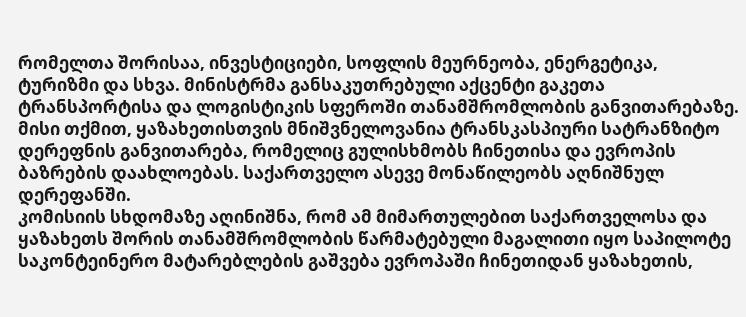რომელთა შორისაა, ინვესტიციები, სოფლის მეურნეობა, ენერგეტიკა, ტურიზმი და სხვა. მინისტრმა განსაკუთრებული აქცენტი გაკეთა ტრანსპორტისა და ლოგისტიკის სფეროში თანამშრომლობის განვითარებაზე. მისი თქმით, ყაზახეთისთვის მნიშვნელოვანია ტრანსკასპიური სატრანზიტო დერეფნის განვითარება, რომელიც გულისხმობს ჩინეთისა და ევროპის ბაზრების დაახლოებას. საქართველო ასევე მონაწილეობს აღნიშნულ დერეფანში.
კომისიის სხდომაზე აღინიშნა, რომ ამ მიმართულებით საქართველოსა და ყაზახეთს შორის თანამშრომლობის წარმატებული მაგალითი იყო საპილოტე საკონტეინერო მატარებლების გაშვება ევროპაში ჩინეთიდან ყაზახეთის,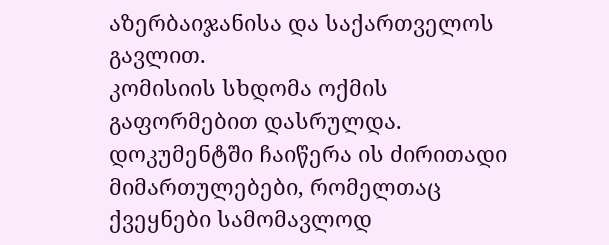აზერბაიჯანისა და საქართველოს გავლით.
კომისიის სხდომა ოქმის გაფორმებით დასრულდა. დოკუმენტში ჩაიწერა ის ძირითადი მიმართულებები, რომელთაც ქვეყნები სამომავლოდ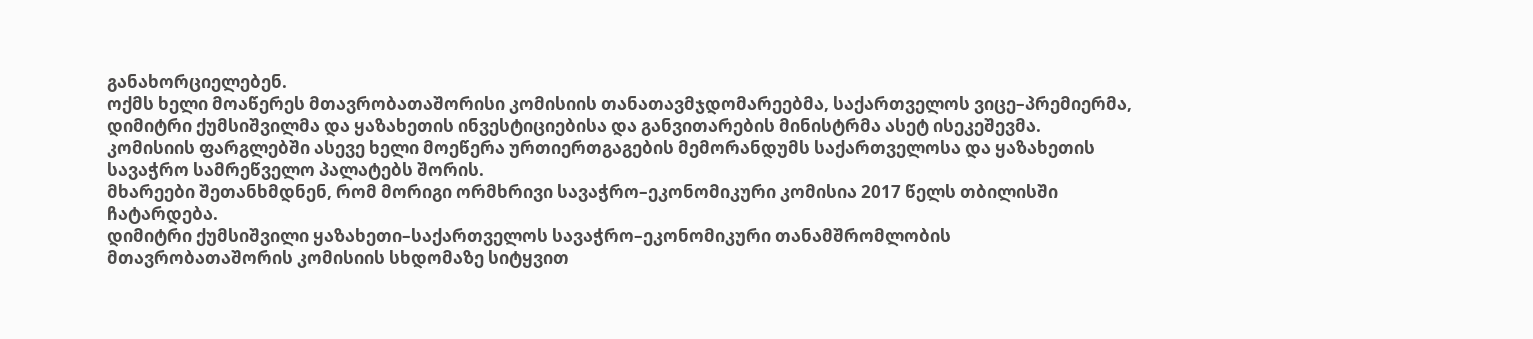განახორციელებენ.
ოქმს ხელი მოაწერეს მთავრობათაშორისი კომისიის თანათავმჯდომარეებმა, საქართველოს ვიცე–პრემიერმა, დიმიტრი ქუმსიშვილმა და ყაზახეთის ინვესტიციებისა და განვითარების მინისტრმა ასეტ ისეკეშევმა.
კომისიის ფარგლებში ასევე ხელი მოეწერა ურთიერთგაგების მემორანდუმს საქართველოსა და ყაზახეთის სავაჭრო სამრეწველო პალატებს შორის.
მხარეები შეთანხმდნენ, რომ მორიგი ორმხრივი სავაჭრო–ეკონომიკური კომისია 2017 წელს თბილისში ჩატარდება.
დიმიტრი ქუმსიშვილი ყაზახეთი–საქართველოს სავაჭრო–ეკონომიკური თანამშრომლობის მთავრობათაშორის კომისიის სხდომაზე სიტყვით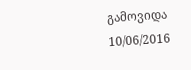გამოვიდა
10/06/2016